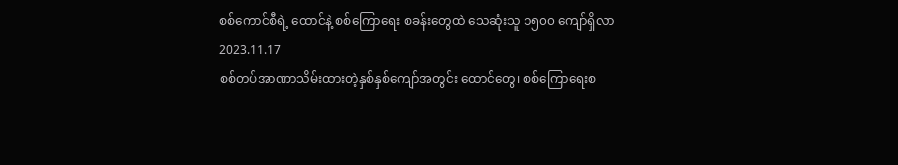စစ်ကောင်စီရဲ့ ထောင်နဲ့ စစ်ကြောရေး စခန်းတွေထဲ သေဆုံးသူ ၁၅၀၀ ကျော်ရှိလာ
2023.11.17
စစ်တပ်အာဏာသိမ်းထားတဲ့နှစ်နှစ်ကျော်အတွင်း ထောင်တွေ၊ စစ်ကြောရေးစ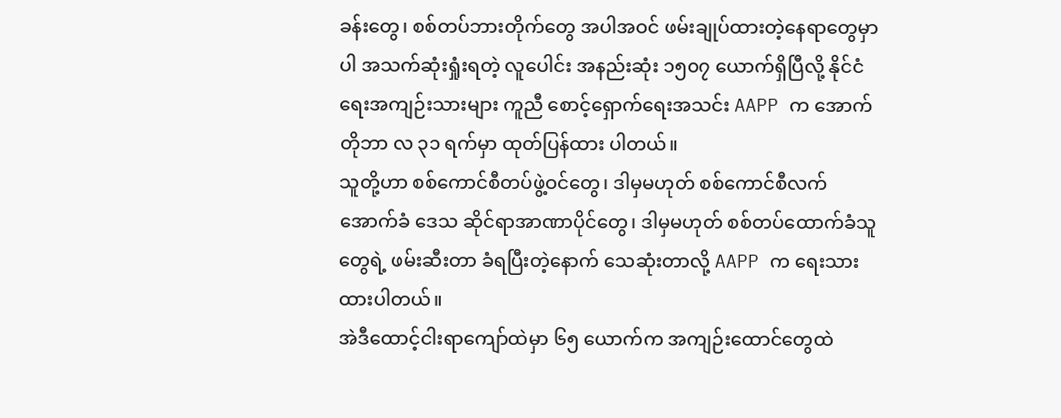ခန်းတွေ၊ စစ်တပ်ဘားတိုက်တွေ အပါအဝင် ဖမ်းချုပ်ထားတဲ့နေရာတွေမှာပါ အသက်ဆုံးရှုံးရတဲ့ လူပေါင်း အနည်းဆုံး ၁၅၀၇ ယောက်ရှိပြီလို့ နိုင်ငံရေးအကျဉ်းသားများ ကူညီ စောင့်ရှောက်ရေးအသင်း AAPP က အောက်တိုဘာ လ ၃၁ ရက်မှာ ထုတ်ပြန်ထား ပါတယ်။
သူတို့ဟာ စစ်ကောင်စီတပ်ဖွဲ့ဝင်တွေ၊ ဒါမှမဟုတ် စစ်ကောင်စီလက်အောက်ခံ ဒေသ ဆိုင်ရာအာဏာပိုင်တွေ၊ ဒါမှမဟုတ် စစ်တပ်ထောက်ခံသူတွေရဲ့ ဖမ်းဆီးတာ ခံရပြီးတဲ့နောက် သေဆုံးတာလို့ AAPP က ရေးသား ထားပါတယ်။
အဲဒီထောင့်ငါးရာကျော်ထဲမှာ ၆၅ ယောက်က အကျဉ်းထောင်တွေထဲ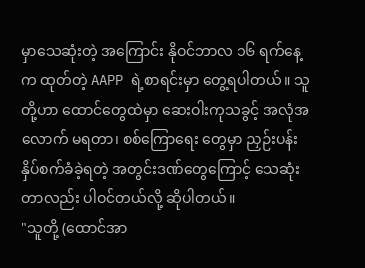မှာသေဆုံးတဲ့ အကြောင်း နိုဝင်ဘာလ ၁၆ ရက်နေ့က ထုတ်တဲ့ AAPP ရဲ့စာရင်းမှာ တွေ့ရပါတယ်။ သူတို့ဟာ ထောင်တွေထဲမှာ ဆေးဝါးကုသခွင့် အလုံအလောက် မရတာ၊ စစ်ကြောရေး တွေမှာ ညှဉ်းပန်းနှိပ်စက်ခံခဲ့ရတဲ့ အတွင်းဒဏ်တွေကြောင့် သေဆုံးတာလည်း ပါဝင်တယ်လို့ ဆိုပါတယ်။
"သူတို့ (ထောင်အာ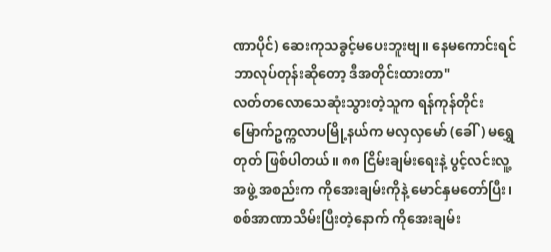ဏာပိုင်) ဆေးကုသခွင့်မပေးဘူးဗျ။ နေမကောင်းရင် ဘာလုပ်တုန်းဆိုတော့ ဒီအတိုင်းထားတာ"
လတ်တလောသေဆုံးသွားတဲ့သူက ရန်ကုန်တိုင်း မြောက်ဥက္ကလာပမြို့နယ်က မလှလှမော် (ခေါ်) မရွှေတုတ် ဖြစ်ပါတယ်။ ၈၈ ငြိမ်းချမ်းရေးနဲ့ ပွင့်လင်းလူ့အဖွဲ့ အစည်းက ကိုအေးချမ်းကိုနဲ့ မောင်နှမတော်ပြီး၊ စစ်အာဏာသိမ်းပြီးတဲ့နောက် ကိုအေးချမ်း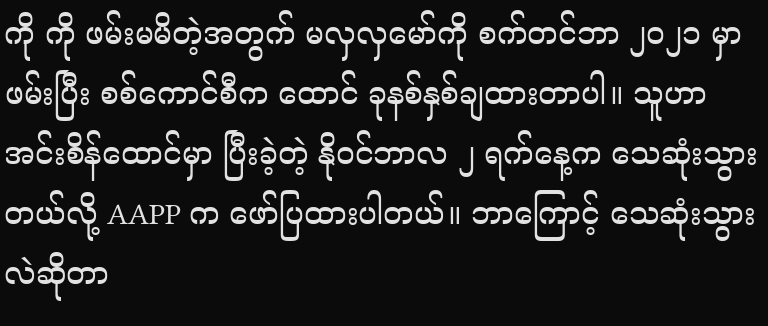ကို ကို ဖမ်းမမိတဲ့အတွက် မလှလှမော်ကို စက်တင်ဘာ ၂၀၂၁ မှာဖမ်းပြီး စစ်ကောင်စီက ထောင် ခုနစ်နှစ်ချထားတာပါ။ သူဟာ အင်းစိန်ထောင်မှာ ပြီးခဲ့တဲ့ နိုဝင်ဘာလ ၂ ရက်နေ့က သေဆုံးသွားတယ်လို့ AAPP က ဖော်ပြထားပါတယ်။ ဘာကြောင့် သေဆုံးသွားလဲဆိုတာ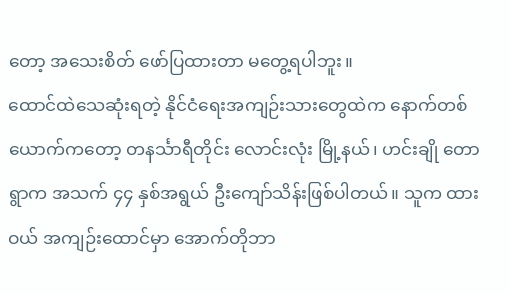တော့ အသေးစိတ် ဖော်ပြထားတာ မတွေ့ရပါဘူး။
ထောင်ထဲသေဆုံးရတဲ့ နိုင်ငံရေးအကျဉ်းသားတွေထဲက နောက်တစ်ယောက်ကတော့ တနင်္သာရီတိုင်း လောင်းလုံး မြို့နယ်၊ ဟင်းချို တောရွာက အသက် ၄၄ နှစ်အရွယ် ဦးကျော်သိန်းဖြစ်ပါတယ်။ သူက ထားဝယ် အကျဉ်းထောင်မှာ အောက်တိုဘာ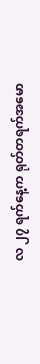လ ၂၇ ရက်နေ့က ရုတ်တရက်အမော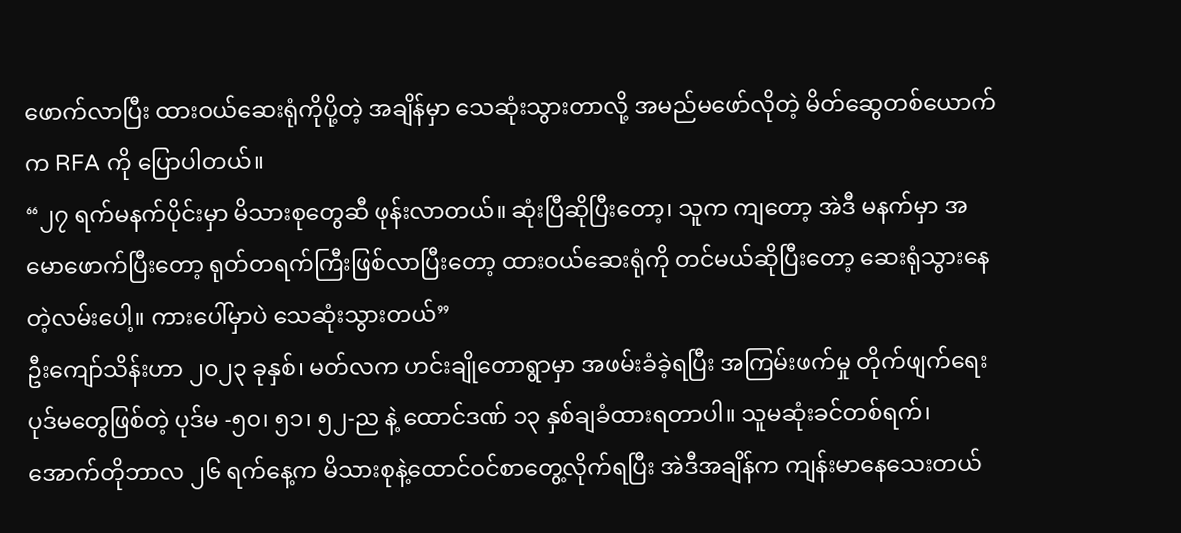ဖောက်လာပြီး ထားဝယ်ဆေးရုံကိုပို့တဲ့ အချိန်မှာ သေဆုံးသွားတာလို့ အမည်မဖော်လိုတဲ့ မိတ်ဆွေတစ်ယောက်က RFA ကို ပြောပါတယ်။
“၂၇ ရက်မနက်ပိုင်းမှာ မိသားစုတွေဆီ ဖုန်းလာတယ်။ ဆုံးပြီဆိုပြီးတော့၊ သူက ကျတော့ အဲဒီ မနက်မှာ အမောဖောက်ပြီးတော့ ရုတ်တရက်ကြီးဖြစ်လာပြီးတော့ ထားဝယ်ဆေးရုံကို တင်မယ်ဆိုပြီးတော့ ဆေးရုံသွားနေတဲ့လမ်းပေါ့။ ကားပေါ်မှာပဲ သေဆုံးသွားတယ်”
ဦးကျော်သိန်းဟာ ၂၀၂၃ ခုနှစ်၊ မတ်လက ဟင်းချိုတောရွာမှာ အဖမ်းခံခဲ့ရပြီး အကြမ်းဖက်မှု တိုက်ဖျက်ရေး ပုဒ်မတွေဖြစ်တဲ့ ပုဒ်မ -၅၀၊ ၅၁၊ ၅၂-ည နဲ့ ထောင်ဒဏ် ၁၃ နှစ်ချခံထားရတာပါ။ သူမဆုံးခင်တစ်ရက်၊ အောက်တိုဘာလ ၂၆ ရက်နေ့က မိသားစုနဲ့ထောင်ဝင်စာတွေ့လိုက်ရပြီး အဲဒီအချိန်က ကျန်းမာနေသေးတယ်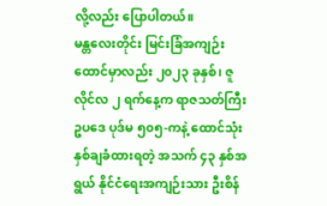လို့လည်း ပြောပါတယ်။
မန္တလေးတိုင်း မြင်းခြံအကျဉ်းထောင်မှာလည်း ၂၀၂၃ ခုနှစ်၊ ဇူလိုင်လ ၂ ရက်နေ့က ရာဇသတ်ကြီး ဥပဒေ ပုဒ်မ ၅၀၅-ကနဲ့ ထောင်သုံးနှစ်ချခံထားရတဲ့ အသက် ၄၃ နှစ်အရွယ် နိုင်ငံရေးအကျဉ်းသား ဦးစိန်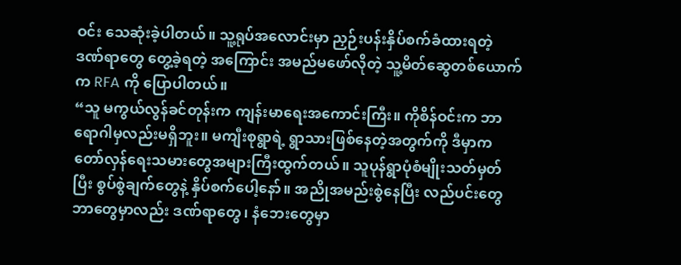ဝင်း သေဆုံးခဲ့ပါတယ်။ သူ့ရုပ်အလောင်းမှာ ညှဉ်းပန်းနှိပ်စက်ခံထားရတဲ့ ဒဏ်ရာတွေ တွေ့ခဲ့ရတဲ့ အကြောင်း အမည်မဖော်လိုတဲ့ သူ့မိတ်ဆွေတစ်ယောက်က RFA ကို ပြောပါတယ်။
“သူ မကွယ်လွန်ခင်တုန်းက ကျန်းမာရေးအကောင်းကြီး။ ကိုစိန်ဝင်းက ဘာရောဂါမှလည်းမရှိဘူး။ မကျီးစုရွာရဲ့ ရွာသားဖြစ်နေတဲ့အတွက်ကို ဒီမှာက တော်လှန်ရေးသမားတွေအများကြီးထွက်တယ်။ သူပုန်ရွာပုံစံမျိုးသတ်မှတ်ပြီး စွပ်စွဲချက်တွေနဲ့ နှိပ်စက်ပေါ့နော်။ အညိုအမည်းစွဲနေပြီး လည်ပင်းတွေ ဘာတွေမှာလည်း ဒဏ်ရာတွေ၊ နံဘေးတွေမှာ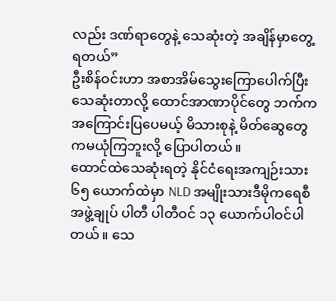လည်း ဒဏ်ရာတွေနဲ့ သေဆုံးတဲ့ အချိန်မှာတွေ့ရတယ်”
ဦးစိန်ဝင်းဟာ အစာအိမ်သွေးကြောပေါက်ပြီးသေဆုံးတာလို့ ထောင်အာဏာပိုင်တွေ ဘက်က အကြောင်းပြပေမယ့် မိသားစုနဲ့ မိတ်ဆွေတွေကမယုံကြဘူးလို့ ပြောပါတယ်။
ထောင်ထဲသေဆုံးရတဲ့ နိုင်ငံရေးအကျဉ်းသား ၆၅ ယောက်ထဲမှာ NLD အမျိုးသားဒီမိုကရေစီအဖွဲ့ချုပ် ပါတီ ပါတီဝင် ၁၃ ယောက်ပါဝင်ပါတယ်။ သေ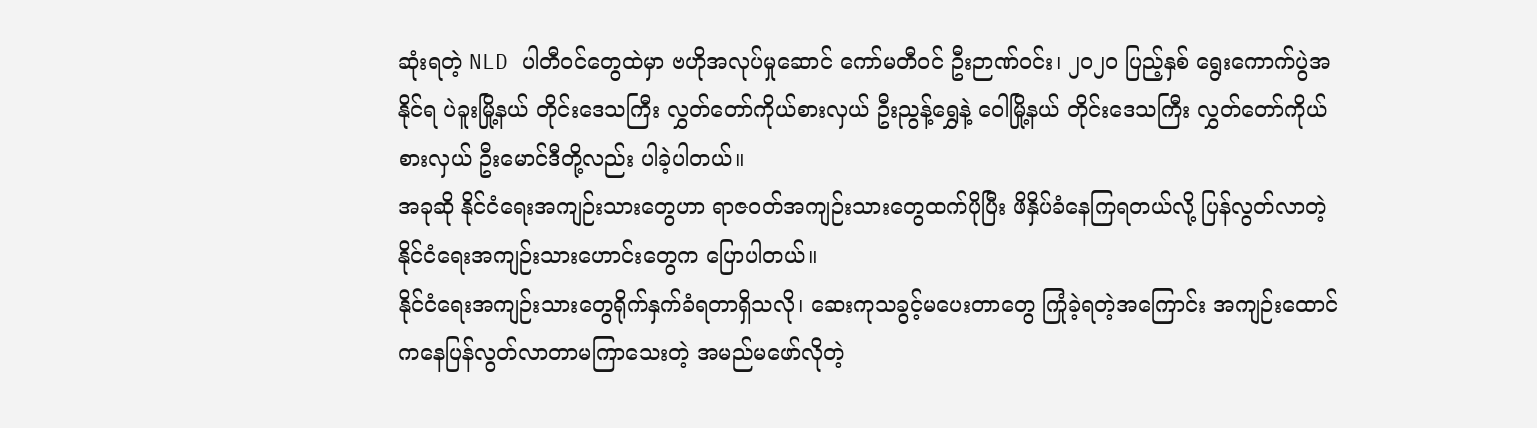ဆုံးရတဲ့ NLD ပါတီဝင်တွေထဲမှာ ဗဟိုအလုပ်မှုဆောင် ကော်မတီဝင် ဦးဉာဏ်ဝင်း၊ ၂၀၂၀ ပြည့်နှစ် ရွေးကောက်ပွဲအနိုင်ရ ပဲခူးမြို့နယ် တိုင်းဒေသကြီး လွှတ်တော်ကိုယ်စားလှယ် ဦးညွန့်ရွှေနဲ့ ဝေါမြို့နယ် တိုင်းဒေသကြီး လွှတ်တော်ကိုယ်စားလှယ် ဦးမောင်ဒီတို့လည်း ပါခဲ့ပါတယ်။
အခုဆို နိုင်ငံရေးအကျဉ်းသားတွေဟာ ရာဇဝတ်အကျဉ်းသားတွေထက်ပိုပြီး ဖိနှိပ်ခံနေကြရတယ်လို့ ပြန်လွတ်လာတဲ့ နိုင်ငံရေးအကျဉ်းသားဟောင်းတွေက ပြောပါတယ်။
နိုင်ငံရေးအကျဉ်းသားတွေရိုက်နှက်ခံရတာရှိသလို၊ ဆေးကုသခွင့်မပေးတာတွေ ကြုံခဲ့ရတဲ့အကြောင်း အကျဉ်းထောင်ကနေပြန်လွတ်လာတာမကြာသေးတဲ့ အမည်မဖော်လိုတဲ့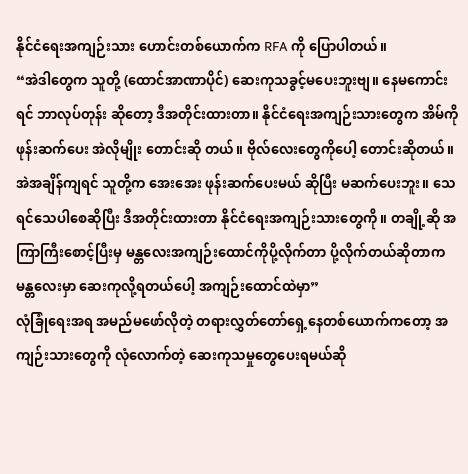နိုင်ငံရေးအကျဉ်းသား ဟောင်းတစ်ယောက်က RFA ကို ပြောပါတယ်။
“အဲဒါတွေက သူတို့ (ထောင်အာဏာပိုင်) ဆေးကုသခွင့်မပေးဘူးဗျ။ နေမကောင်းရင် ဘာလုပ်တုန်း ဆိုတော့ ဒီအတိုင်းထားတာ။ နိုင်ငံရေးအကျဉ်းသားတွေက အိမ်ကို ဖုန်းဆက်ပေး အဲလိုမျိုး တောင်းဆို တယ်။ ဗိုလ်လေးတွေကိုပေါ့ တောင်းဆိုတယ်။ အဲအချိန်ကျရင် သူတို့က အေးအေး ဖုန်းဆက်ပေးမယ် ဆိုပြီး မဆက်ပေးဘူး။ သေရင်သေပါစေဆိုပြီး ဒီအတိုင်းထားတာ နိုင်ငံရေးအကျဉ်းသားတွေကို။ တချို့ဆို အကြာကြီးစောင့်ပြီးမှ မန္တလေးအကျဉ်းထောင်ကိုပို့လိုက်တာ ပို့လိုက်တယ်ဆိုတာက မန္တလေးမှာ ဆေးကုလို့ရတယ်ပေါ့ အကျဉ်းထောင်ထဲမှာ”
လုံခြုံရေးအရ အမည်မဖော်လိုတဲ့ တရားလွှတ်တော်ရှေ့နေတစ်ယောက်ကတော့ အကျဉ်းသားတွေကို လုံလောက်တဲ့ ဆေးကုသမှုတွေပေးရမယ်ဆို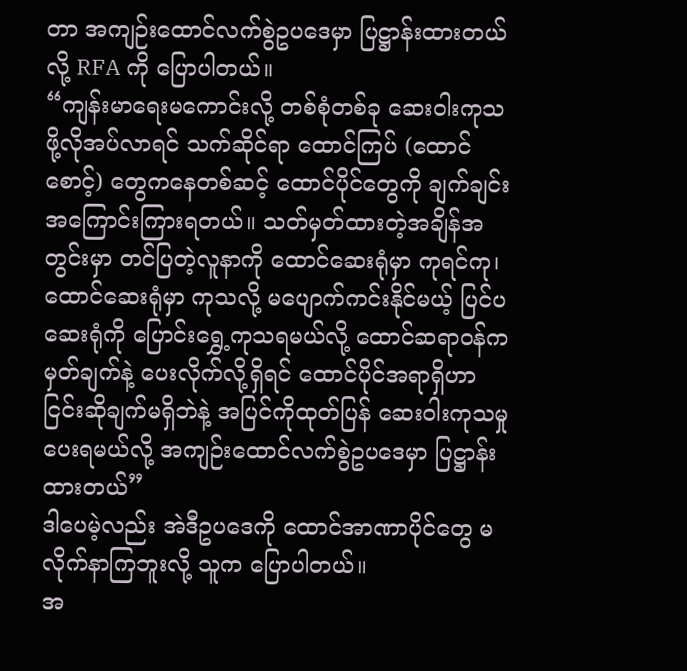တာ အကျဉ်းထောင်လက်စွဲဥပဒေမှာ ပြဋ္ဌာန်းထားတယ်လို့ RFA ကို ပြောပါတယ်။
“ကျန်းမာရေးမကောင်းလို့ တစ်စုံတစ်ခု ဆေးဝါးကုသဖို့လိုအပ်လာရင် သက်ဆိုင်ရာ ထောင်ကြပ် (ထောင်စောင့်) တွေကနေတစ်ဆင့် ထောင်ပိုင်တွေကို ချက်ချင်း အကြောင်းကြားရတယ်။ သတ်မှတ်ထားတဲ့အချိန်အတွင်းမှာ တင်ပြတဲ့လူနာကို ထောင်ဆေးရုံမှာ ကုရင်ကု၊ ထောင်ဆေးရုံမှာ ကုသလို့ မပျောက်ကင်းနိုင်မယ့် ပြင်ပဆေးရုံကို ပြောင်းရွှေ့ကုသရမယ်လို့ ထောင်ဆရာဝန်က မှတ်ချက်နဲ့ ပေးလိုက်လို့ရှိရင် ထောင်ပိုင်အရာရှိဟာ ငြင်းဆိုချက်မရှိဘဲနဲ့ အပြင်ကိုထုတ်ပြန် ဆေးဝါးကုသမှု ပေးရမယ်လို့ အကျဉ်းထောင်လက်စွဲဥပဒေမှာ ပြဋ္ဌာန်းထားတယ်”
ဒါပေမဲ့လည်း အဲဒီဥပဒေကို ထောင်အာဏာပိုင်တွေ မလိုက်နာကြဘူးလို့ သူက ပြောပါတယ်။
အ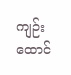ကျဉ်းထောင်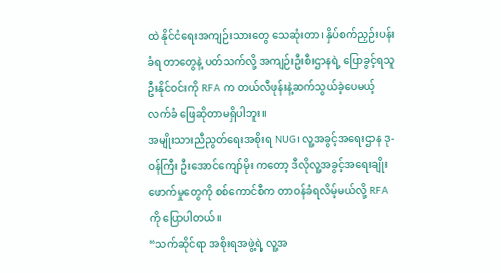ထဲ နိုင်ငံရေးအကျဉ်းသားတွေ သေဆုံးတာ၊ နှိပ်စက်ညှဉ်းပန်းခံရ တာတွေနဲ့ ပတ်သက်လို့ အကျဉ်းဦးစီးဌာနရဲ့ ပြောခွင့်ရသူ ဦးနိုင်ဝင်းကို RFA က တယ်လီဖုန်းနဲ့ဆက်သွယ်ခဲ့ပေမယ့် လက်ခံ ဖြေဆိုတာမရှိပါဘူး။
အမျိုးသားညီညွတ်ရေးအစိုးရ NUG၊ လူ့အခွင့်အရေးဌာန ဒု-ဝန်ကြီး ဦးအောင်ကျော်မိုး ကတော့ ဒီလိုလူ့အခွင့်အရေးချိုးဖောက်မှုတွေကို စစ်ကောင်စီက တာဝန်ခံရလိမ့်မယ်လို့ RFA ကို ပြောပါတယ်။
“သက်ဆိုင်ရာ အစိုးရအဖွဲ့ရဲ့ လူ့အ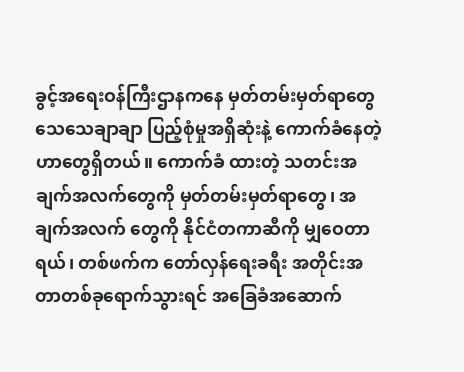ခွင့်အရေးဝန်ကြီးဌာနကနေ မှတ်တမ်းမှတ်ရာတွေ သေသေချာချာ ပြည့်စုံမှုအရှိဆုံးနဲ့ ကောက်ခံနေတဲ့ဟာတွေရှိတယ်။ ကောက်ခံ ထားတဲ့ သတင်းအချက်အလက်တွေကို မှတ်တမ်းမှတ်ရာတွေ၊ အချက်အလက် တွေကို နိုင်ငံတကာဆီကို မျှဝေတာရယ်၊ တစ်ဖက်က တော်လှန်ရေးခရီး အတိုင်းအတာတစ်ခုရောက်သွားရင် အခြေခံအဆောက်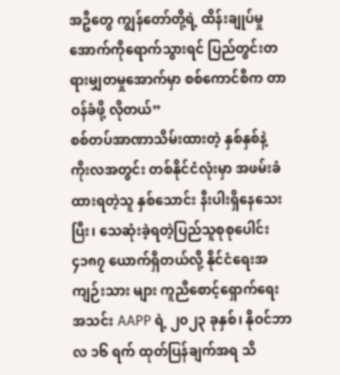အဦတွေ ကျွန်တော်တို့ရဲ့ ထိန်းချုပ်မှုအောက်ကိုရောက်သွားရင် ပြည်တွင်းတရားမျှတမှုအောက်မှာ စစ်ကောင်စီက တာဝန်ခံဖို့ လိုတယ်”
စစ်တပ်အာဏာသိမ်းထားတဲ့ နှစ်နှစ်နဲ့ ကိုးလအတွင်း တစ်နိုင်ငံလုံးမှာ အဖမ်းခံထားရတဲ့သူ နှစ်သောင်း နီးပါးရှိနေသေးပြီး၊ သေဆုံးခဲ့ရတဲ့ပြည်သူစုစုပေါင်း ၄၁၈၇ ယောက်ရှိတယ်လို့ နိုင်ငံရေးအကျဉ်းသား များ ကူညီစောင့်ရှောက်ရေးအသင်း AAPP ရဲ့ ၂၀၂၃ ခုနှစ်၊ နိုဝင်ဘာလ ၁၆ ရက် ထုတ်ပြန်ချက်အရ သိ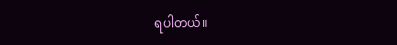ရပါတယ်။